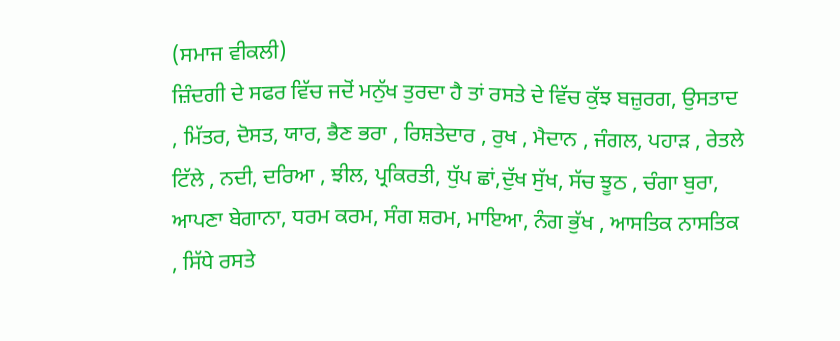(ਸਮਾਜ ਵੀਕਲੀ)
ਜ਼ਿੰਦਗੀ ਦੇ ਸਫਰ ਵਿੱਚ ਜਦੋਂ ਮਨੁੱਖ ਤੁਰਦਾ ਹੈ ਤਾਂ ਰਸਤੇ ਦੇ ਵਿੱਚ ਕੁੱਝ ਬਜ਼ੁਰਗ, ਉਸਤਾਦ , ਮਿੱਤਰ, ਦੋਸਤ, ਯਾਰ, ਭੈਣ ਭਰਾ , ਰਿਸ਼ਤੇਦਾਰ , ਰੁਖ , ਮੈਦਾਨ , ਜੰਗਲ, ਪਹਾੜ , ਰੇਤਲੇ ਟਿੱਲੇ , ਨਦੀ, ਦਰਿਆ , ਝੀਲ, ਪ੍ਰਕਿਰਤੀ, ਧੁੱਪ ਛਾਂ,ਦੁੱਖ ਸੁੱਖ, ਸੱਚ ਝੂਠ , ਚੰਗਾ ਬੁਰਾ, ਆਪਣਾ ਬੇਗਾਨਾ, ਧਰਮ ਕਰਮ, ਸੰਗ ਸ਼ਰਮ, ਮਾਇਆ, ਨੰਗ ਭੁੱਖ , ਆਸਤਿਕ ਨਾਸਤਿਕ , ਸਿੱਧੇ ਰਸਤੇ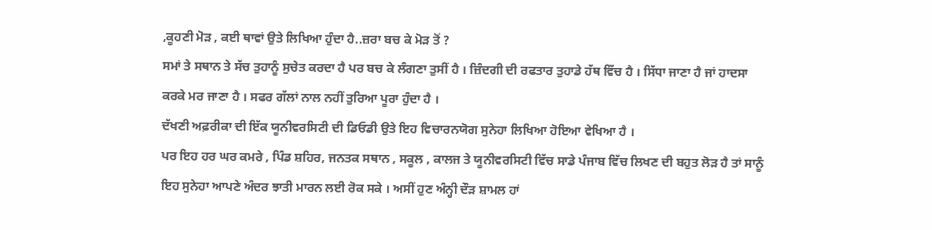,ਕੂਹਣੀ ਮੋੜ , ਕਈ ਥਾਵਾਂ ਉਤੇ ਲਿਖਿਆ ਹੁੰਦਾ ਹੈ..ਜ਼ਰਾ ਬਚ ਕੇ ਮੋੜ ਤੋਂ ?
ਸਮਾਂ ਤੇ ਸਥਾਨ ਤੇ ਸੱਚ ਤੁਹਾਨੂੰ ਸੁਚੇਤ ਕਰਦਾ ਹੈ ਪਰ ਬਚ ਕੇ ਲੰਗਣਾ ਤੁਸੀਂ ਹੈ । ਜ਼ਿੰਦਗੀ ਦੀ ਰਫਤਾਰ ਤੁਹਾਡੇ ਹੱਥ ਵਿੱਚ ਹੈ । ਸਿੱਧਾ ਜਾਣਾ ਹੈ ਜਾਂ ਹਾਦਸਾ ਕਰਕੇ ਮਰ ਜਾਣਾ ਹੈ । ਸਫਰ ਗੱਲਾਂ ਨਾਲ ਨਹੀਂ ਤੁਰਿਆ ਪੂਰਾ ਹੁੰਦਾ ਹੈ ।
ਦੱਖਣੀ ਅਫ਼ਰੀਕਾ ਦੀ ਇੱਕ ਯੂਨੀਵਰਸਿਟੀ ਦੀ ਡਿਓਡੀ ਉਤੇ ਇਹ ਵਿਚਾਰਨਯੋਗ ਸੁਨੇਹਾ ਲਿਖਿਆ ਹੋਇਆ ਵੇਖਿਆ ਹੈ ।
ਪਰ ਇਹ ਹਰ ਘਰ ਕਮਰੇ , ਪਿੰਡ ਸ਼ਹਿਰ, ਜਨਤਕ ਸਥਾਨ , ਸਕੂਲ , ਕਾਲਜ ਤੇ ਯੂਨੀਵਰਸਿਟੀ ਵਿੱਚ ਸਾਡੇ ਪੰਜਾਬ ਵਿੱਚ ਲਿਖਣ ਦੀ ਬਹੁਤ ਲੋੜ ਹੈ ਤਾਂ ਸਾਨੂੰ ਇਹ ਸੁਨੇਹਾ ਆਪਣੇ ਅੰਦਰ ਝਾਤੀ ਮਾਰਨ ਲਈ ਰੋਕ ਸਕੇ । ਅਸੀਂ ਹੁਣ ਅੰਨ੍ਹੀ ਦੌੜ ਸ਼ਾਮਲ ਹਾਂ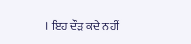। ਇਹ ਦੌੜ ਕਦੇ ਨਹੀਂ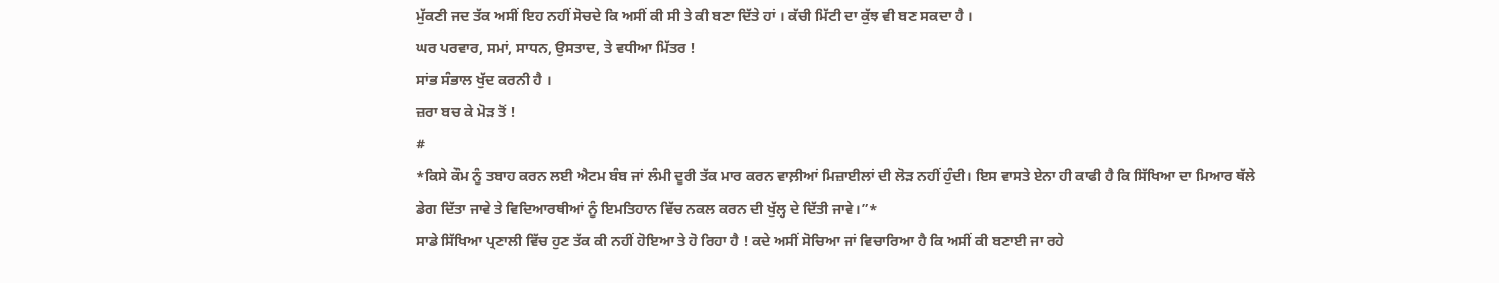ਮੁੱਕਣੀ ਜਦ ਤੱਕ ਅਸੀਂ ਇਹ ਨਹੀਂ ਸੋਚਦੇ ਕਿ ਅਸੀਂ ਕੀ ਸੀ ਤੇ ਕੀ ਬਣਾ ਦਿੱਤੇ ਹਾਂ । ਕੱਚੀ ਮਿੱਟੀ ਦਾ ਕੁੱਝ ਵੀ ਬਣ ਸਕਦਾ ਹੈ ।
ਘਰ ਪਰਵਾਰ, ਸਮਾਂ, ਸਾਧਨ, ਉਸਤਾਦ, ਤੇ ਵਧੀਆ ਮਿੱਤਰ !
ਸਾਂਭ ਸੰਭਾਲ ਖੁੱਦ ਕਰਨੀ ਹੈ ।
ਜ਼ਰਾ ਬਚ ਕੇ ਮੋੜ ਤੋਂ !
#
*ਕਿਸੇ ਕੌਮ ਨੂੰ ਤਬਾਹ ਕਰਨ ਲਈ ਐਟਮ ਬੰਬ ਜਾਂ ਲੰਮੀ ਦੂਰੀ ਤੱਕ ਮਾਰ ਕਰਨ ਵਾਲ਼ੀਆਂ ਮਿਜ਼ਾਈਲਾਂ ਦੀ ਲੋੜ ਨਹੀਂ ਹੁੰਦੀ। ਇਸ ਵਾਸਤੇ ਏਨਾ ਹੀ ਕਾਫੀ ਹੈ ਕਿ ਸਿੱਖਿਆ ਦਾ ਮਿਆਰ ਥੱਲੇ ਡੇਗ ਦਿੱਤਾ ਜਾਵੇ ਤੇ ਵਿਦਿਆਰਥੀਆਂ ਨੂੰ ਇਮਤਿਹਾਨ ਵਿੱਚ ਨਕਲ ਕਰਨ ਦੀ ਖੁੱਲ੍ਹ ਦੇ ਦਿੱਤੀ ਜਾਵੇ।”*
ਸਾਡੇ ਸਿੱਖਿਆ ਪ੍ਰਣਾਲੀ ਵਿੱਚ ਹੁਣ ਤੱਕ ਕੀ ਨਹੀਂ ਹੋਇਆ ਤੇ ਹੋ ਰਿਹਾ ਹੈ ! ਕਦੇ ਅਸੀਂ ਸੋਚਿਆ ਜਾਂ ਵਿਚਾਰਿਆ ਹੈ ਕਿ ਅਸੀਂ ਕੀ ਬਣਾਈ ਜਾ ਰਹੇ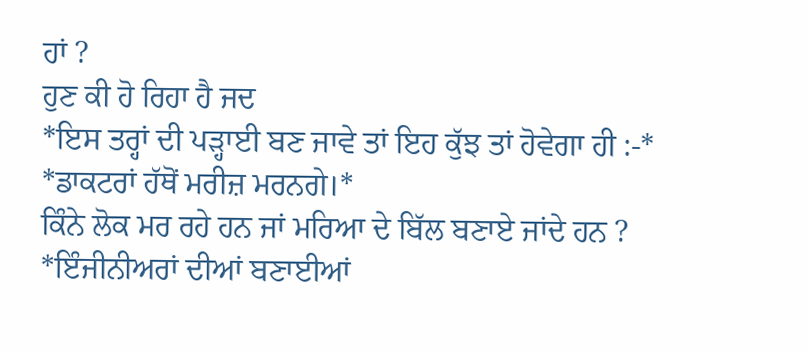ਹਾਂ ?
ਹੁਣ ਕੀ ਹੋ ਰਿਹਾ ਹੈ ਜਦ
*ਇਸ ਤਰ੍ਹਾਂ ਦੀ ਪੜ੍ਹਾਈ ਬਣ ਜਾਵੇ ਤਾਂ ਇਹ ਕੁੱਝ ਤਾਂ ਹੋਵੇਗਾ ਹੀ :-*
*ਡਾਕਟਰਾਂ ਹੱਥੋਂ ਮਰੀਜ਼ ਮਰਨਗੇ।*
ਕਿੰਨੇ ਲੋਕ ਮਰ ਰਹੇ ਹਨ ਜਾਂ ਮਰਿਆ ਦੇ ਬਿੱਲ ਬਣਾਏ ਜਾਂਦੇ ਹਨ ?
*ਇੰਜੀਨੀਅਰਾਂ ਦੀਆਂ ਬਣਾਈਆਂ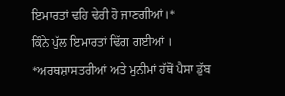ਇਮਾਰਤਾਂ ਢਹਿ ਢੇਰੀ ਹੋ ਜਾਣਗੀਆਂ।*
ਕਿੰਨੇ ਪੁੱਲ ਇਮਾਰਤਾਂ ਢਿੱਗ ਗਈਆਂ ।
*ਅਰਥਸ਼ਾਸਤਰੀਆਂ ਅਤੇ ਮੁਨੀਮਾਂ ਹੱਥੋਂ ਪੈਸਾ ਡੁੱਬ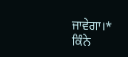ਜਾਵੇਗਾ।*
ਕਿੰਨੇ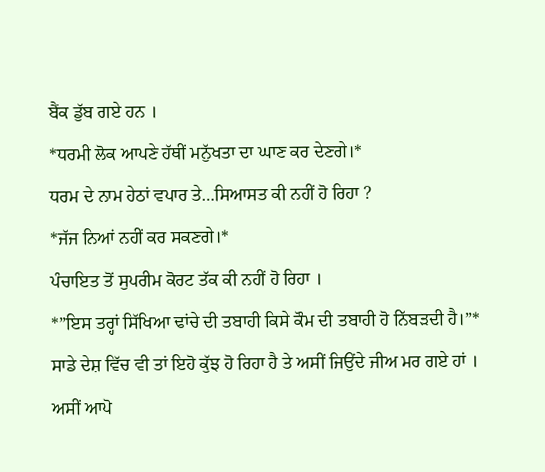ਬੈਂਕ ਡੁੱਬ ਗਏ ਹਨ ।
*ਧਰਮੀ ਲੋਕ ਆਪਣੇ ਹੱਥੀਂ ਮਨੁੱਖਤਾ ਦਾ ਘਾਣ ਕਰ ਦੇਣਗੇ।*
ਧਰਮ ਦੇ ਨਾਮ ਹੇਠਾਂ ਵਪਾਰ ਤੇ…ਸਿਆਸਤ ਕੀ ਨਹੀਂ ਹੋ ਰਿਹਾ ?
*ਜੱਜ ਨਿਆਂ ਨਹੀਂ ਕਰ ਸਕਣਗੇ।*
ਪੰਚਾਇਤ ਤੋਂ ਸੁਪਰੀਮ ਕੋਰਟ ਤੱਕ ਕੀ ਨਹੀਂ ਹੋ ਰਿਹਾ ।
*”ਇਸ ਤਰ੍ਹਾਂ ਸਿੱਖਿਆ ਢਾਂਚੇ ਦੀ ਤਬਾਹੀ ਕਿਸੇ ਕੌਮ ਦੀ ਤਬਾਹੀ ਹੋ ਨਿੱਬੜਦੀ ਹੈ।”*
ਸਾਡੇ ਦੇਸ਼ ਵਿੱਚ ਵੀ ਤਾਂ ਇਹੋ ਕੁੱਝ ਹੋ ਰਿਹਾ ਹੈ ਤੇ ਅਸੀਂ ਜਿਉਂਦੇ ਜੀਅ ਮਰ ਗਏ ਹਾਂ । ਅਸੀਂ ਆਪੋ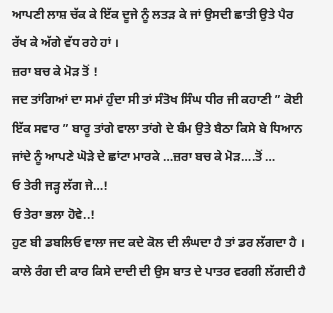ਆਪਣੀ ਲਾਸ਼ ਚੱਕ ਕੇ ਇੱਕ ਦੂਜੇ ਨੂੰ ਲਤੜ ਕੇ ਜਾਂ ਉਸਦੀ ਛਾਤੀ ਉਤੇ ਪੈਰ ਰੱਖ ਕੇ ਅੱਗੇ ਵੱਧ ਰਹੇ ਹਾਂ ।
ਜ਼ਰਾ ਬਚ ਕੇ ਮੋੜ ਤੋਂ !
ਜਦ ਤਾਂਗਿਆਂ ਦਾ ਸਮਾਂ ਹੁੰਦਾ ਸੀ ਤਾਂ ਸੰਤੋਖ ਸਿੰਘ ਧੀਰ ਜੀ ਕਹਾਣੀ ” ਕੋਈ ਇੱਕ ਸਵਾਰ ” ਬਾਰੂ ਤਾਂਗੇ ਵਾਲਾ ਤਾਂਗੇ ਦੇ ਬੰਮ ਉਤੇ ਬੈਠਾ ਕਿਸੇ ਬੇ ਧਿਆਨ ਜਾਂਦੇ ਨੂੰ ਆਪਣੇ ਘੋੜੇ ਦੇ ਛਾਂਟਾ ਮਾਰਕੇ …ਜ਼ਰਾ ਬਚ ਕੇ ਮੋੜ….ਤੋਂ …
ਓ ਤੇਰੀ ਜੜ੍ਹ ਲੱਗ ਜੇ…!
ਓ ਤੇਰਾ ਭਲਾ ਹੋਵੇ..!
ਹੁਣ ਬੀ ਡਬਲਿਓ ਵਾਲਾ ਜਦ ਕਦੇ ਕੋਲ ਦੀ ਲੰਘਦਾ ਹੈ ਤਾਂ ਡਰ ਲੱਗਦਾ ਹੈ । ਕਾਲੇ ਰੰਗ ਦੀ ਕਾਰ ਕਿਸੇ ਦਾਦੀ ਦੀ ਉਸ ਬਾਤ ਦੇ ਪਾਤਰ ਵਰਗੀ ਲੱਗਦੀ ਹੈ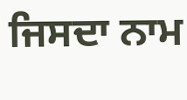ਜਿਸਦਾ ਨਾਮ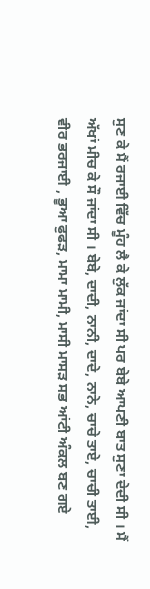ਸੁਣ ਕੇ ਮੈਂ ਰਜਾਈ ਵਿੱਚ ਮੂੰਹ ਲੈ ਕੇ ਲੁੱਕ ਜਾਂਦਾ ਸੀ ਪਰ ਬੇਬੇ ਆਪਣੀ ਬਾਤ ਸੁਣਾ ਦੇਦੀ ਸੀ । ਮੈਂ ਅੱਖਾਂ ਮੀਚ ਕੇ ਸੌ ਜਾਂਦਾ ਸੀ । ਬੇਬੇ, ਦਾਦੀ, ਨਾਨੀ, ਦਾਦੇ, ਨਾਨੇ, ਚਾਚੇ ਤਾਏ, ਚਾਚੀ ਤਾਈ, ਵੀਰ ਭਰਜਾਈ , ਭੂਆ ਫੁਫੜ, ਮਾਮਾ ਮਾਮੀ, ਮਾਸੀ ਮਾਸੜ ਸਭ ਆਂਟੀ ਅੰਕਲ ਬਣ ਗਏ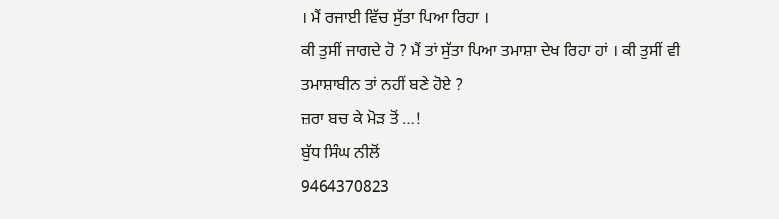। ਮੈਂ ਰਜਾਈ ਵਿੱਚ ਸੁੱਤਾ ਪਿਆ ਰਿਹਾ ।
ਕੀ ਤੁਸੀਂ ਜਾਗਦੇ ਹੋ ? ਮੈਂ ਤਾਂ ਸੁੱਤਾ ਪਿਆ ਤਮਾਸ਼ਾ ਦੇਖ ਰਿਹਾ ਹਾਂ । ਕੀ ਤੁਸੀਂ ਵੀ ਤਮਾਸ਼ਾਬੀਨ ਤਾਂ ਨਹੀਂ ਬਣੇ ਹੋਏ ?
ਜ਼ਰਾ ਬਚ ਕੇ ਮੋੜ ਤੋਂ …!
ਬੁੱਧ ਸਿੰਘ ਨੀਲੋਂ
9464370823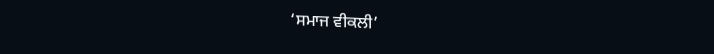‘ਸਮਾਜ ਵੀਕਲੀ’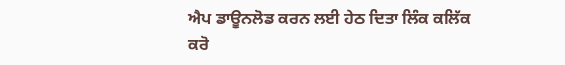ਐਪ ਡਾਊਨਲੋਡ ਕਰਨ ਲਈ ਹੇਠ ਦਿਤਾ ਲਿੰਕ ਕਲਿੱਕ ਕਰੋ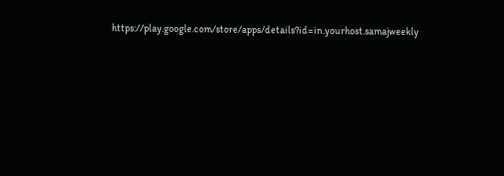https://play.google.com/store/apps/details?id=in.yourhost.samajweekly